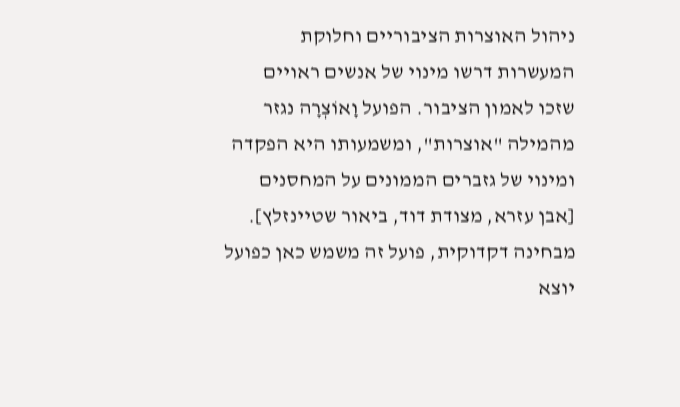ניהול האוצרות הציבוריים וחלוקת המעשרות דרשו מינוי של אנשים ראויים שזכו לאמון הציבור. הפועל וָאוֹצְרָה נגזר מהמילה "אוצרות", ומשמעותו היא הפקדה ומינוי של גזברים הממונים על המחסנים [אבן עזרא, מצודת דוד, ביאור שטיינזלץ]. מבחינה דקדוקית, פועל זה משמש כאן כפועל יוצא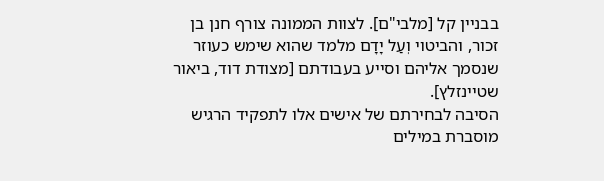בבניין קל [מלבי"ם]. לצוות הממונה צורף חנן בן זכור, והביטוי וְעַל יָדָם מלמד שהוא שימש כעוזר שנסמך אליהם וסייע בעבודתם [מצודת דוד, ביאור שטיינזלץ].
הסיבה לבחירתם של אישים אלו לתפקיד הרגיש מוסברת במילים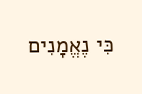כִּי נֶאֱמָנִים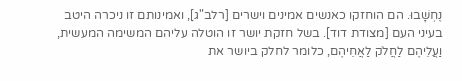נֶחְשָׁבוּ. הם הוחזקו כאנשים אמינים וישרים [רלב"ג], ואמינותם זו ניכרה היטב בעיני העם [מצודת דוד]. בשל חזקת יושר זו הוטלה עליהם המשימה המעשית, וַעֲלֵיהֶם לַחֲלֹק לַאֲחֵיהֶם, כלומר לחלק ביושר את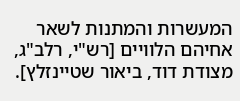המעשרות והמתנות לשאר אחיהם הלוויים [רש"י, רלב"ג, מצודת דוד, ביאור שטיינזלץ].